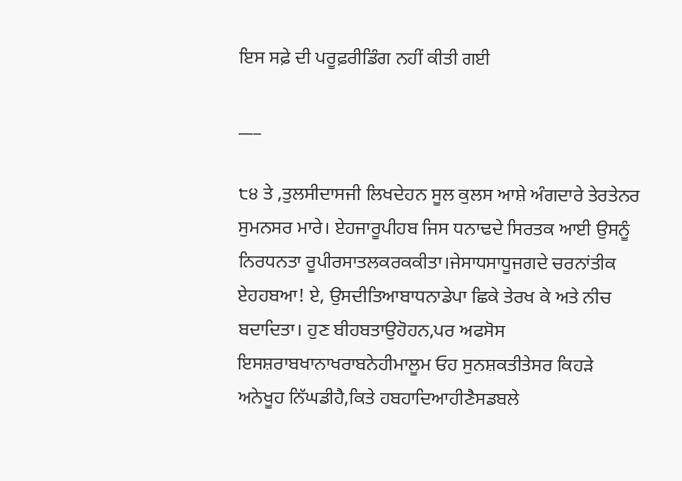ਇਸ ਸਫ਼ੇ ਦੀ ਪਰੂਫ਼ਰੀਡਿੰਗ ਨਹੀਂ ਕੀਤੀ ਗਈ

___

੮੪ ਤੇ ,ਤੁਲਸੀਦਾਸਜੀ ਲਿਖਦੇਹਨ ਸੂਲ ਕੁਲਸ ਆਸ਼ੇ ਅੰਗਦਾਰੇ ਤੇਰਤੇਨਰ ਸੁਮਨਸਰ ਮਾਰੇ। ਏਹਜਾਰੂਪੀਹਬ ਜਿਸ ਧਨਾਢਦੇ ਸਿਰਤਕ ਆਈ ਉਸਨੂੰ ਨਿਰਧਨਤਾ ਰੂਪੀਰਸਾਤਲਕਰਕਕੀਤਾ।ਜੇਸਾਧਸਾਧੂਜਗਦੇ ਚਰਨਾਂਤੀਕ ਏਹਹਬਆ! ਏ, ਉਸਦੀਤਿਆਬਾਧਨਾਡੇਪਾ ਛਿਕੇ ਤੇਰਖ ਕੇ ਅਤੇ ਨੀਚ ਬਦਾਦਿਤਾ। ਹੁਣ ਬੀਹਬਤਾਉਹੋਹਨ,ਪਰ ਅਫਸੋਸ ਇਸਸ਼ਰਾਬਖਾਨਾਖਰਾਬਨੇਹੀਮਾਲੂਮ ਓਹ ਸੁਨਸ਼ਕਤੀਤੇਸਰ ਕਿਹੜੇ ਅਨੇਖੂਹ ਨਿੱਘਡੀਹੈ,ਕਿਤੇ ਹਬਹਾਦਿਆਹੀਣੈਸਡਬਲੇ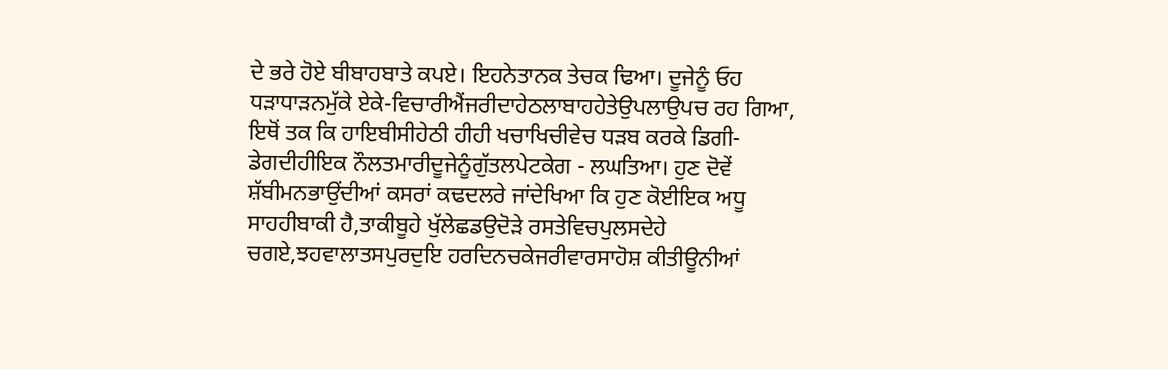ਦੇ ਭਰੇ ਹੋਏ ਬੀਬਾਹਬਾਤੇ ਕਪਏ। ਇਹਨੇਤਾਨਕ ਤੇਚਕ ਢਿਆ। ਦੂਜੇਨੂੰ ਓਹ ਧੜਾਧਾੜਨਮੁੱਕੇ ਏਕੇ-ਵਿਚਾਰੀਐਂਜਰੀਦਾਹੇਠਲਾਬਾਹਹੇਤੇਉਪਲਾਉਪਚ ਰਹ ਗਿਆ, ਇਥੋਂ ਤਕ ਕਿ ਹਾਇਬੀਸੀਹੇਠੀ ਹੀਹੀ ਖਚਾਖਿਚੀਵੇਚ ਧੜਬ ਕਰਕੇ ਡਿਗੀ-ਡੇਗਦੀਹੀਇਕ ਨੌਲਤਮਾਰੀਦੂਜੇਨੂੰਗੁੱਤਲਪੇਟਕੇਗ - ਲਘਤਿਆ। ਹੁਣ ਦੋਵੇਂ ਸ਼ੱਬੀਮਨਭਾਉਂਦੀਆਂ ਕਸਰਾਂ ਕਢਦਲਰੇ ਜਾਂਦੇਖਿਆ ਕਿ ਹੁਣ ਕੋਈਇਕ ਅਧੂ ਸਾਹਹੀਬਾਕੀ ਹੈ,ਤਾਕੀਬੂਹੇ ਖੁੱਲੇਛਡਉਦੋੜੇ ਰਸਤੇਵਿਚਪੁਲਸਦੇਹੇ ਚਗਏ,ਝਹਵਾਲਾਤਸਪੁਰਦੁਇ ਹਰਦਿਨਚਕੇਜਰੀਵਾਰਸਾਹੋਸ਼ ਕੀਤੀਊਨੀਆਂ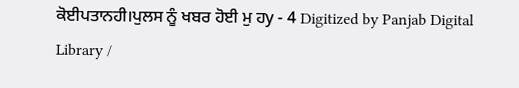ਕੋਈਪਤਾਨਹੀ।ਪੁਲਸ ਨੂੰ ਖਬਰ ਹੋਈ ਮੁ ਹy - 4 Digitized by Panjab Digital Library /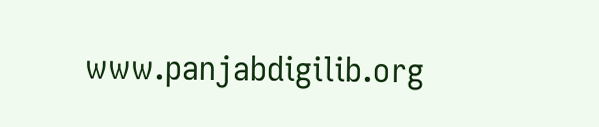www.panjabdigilib.org